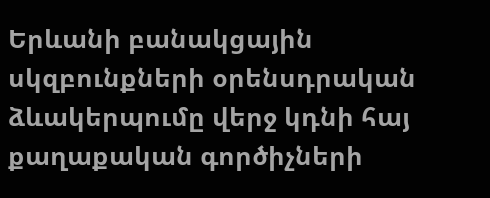Երևանի բանակցային սկզբունքների օրենսդրական ձևակերպումը վերջ կդնի հայ քաղաքական գործիչների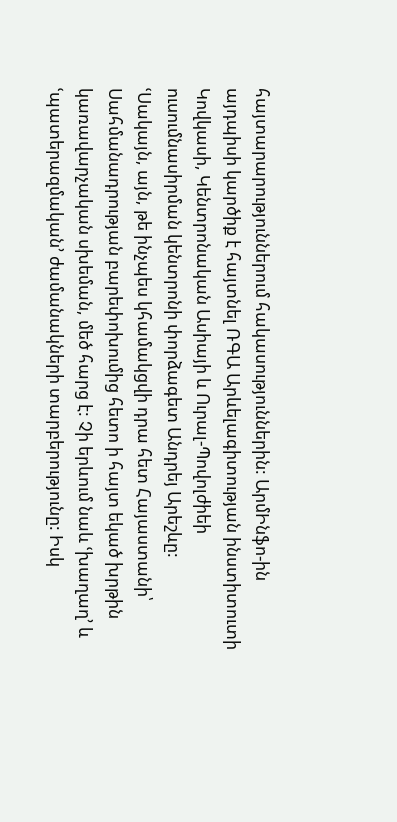հայտարարություններում հակասություններին: ԱրմԻնֆո-ին այդպիսի կարծիք է հայտնել ՌԳԱ Արևելագիտության ինստիտուտի Կովկասի, Կենտրոնական Ասիայի և Ուրալ-Պովոլժիեի ուսումնասիրման կենտրոնի փորձագետ Անդրեյ Արեշևը:
ՙՍակայն, այն, թե ինչպես կհամակցվի դրա հետ Հայաստանի՝ Սահմանադրության բարեփոխումից հետո ի հայտ եկած խրթին կառավարչական սխեման, մեծ հարց է: Չի երևում նաև ՙխաղաղ՚ և ՙպատերազմական՚ ժամանակների տարբերությունը: Իսկ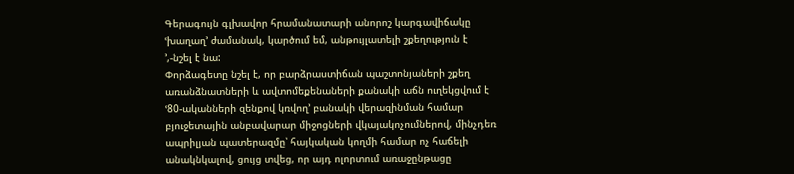Գերագույն գլխավոր հրամանատարի անորոշ կարգավիճակը ՙխաղաղ՚ ժամանակ, կարծում եմ, անթույլատելի շքեղություն է ՚,-նշել է նա:
Փորձագետը նշել է, որ բարձրաստիճան պաշտոնյաների շքեղ առանձնատների և ավտոմեքենաների քանակի աճն ուղեկցվում է ՙ80-ականների զենքով կռվող՚ բանակի վերազինման համար բյուջետային անբավարար միջոցների վկայակոչումներով, մինչդեռ ապրիլյան պատերազմը՝ հայկական կողմի համար ոչ հաճելի անակնկալով, ցույց տվեց, որ այդ ոլորտում առաջընթացը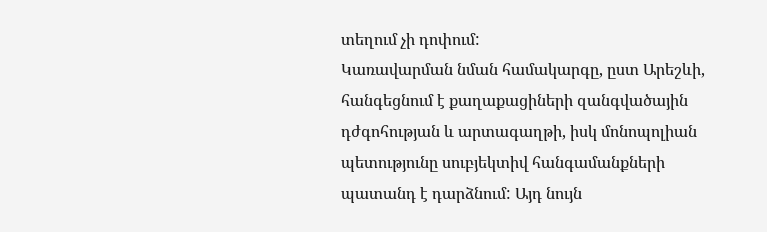տեղում չի դոփում:
Կառավարման նման համակարգը, ըստ Արեշևի, հանգեցնում է քաղաքացիների զանգվածային դժգոհության և արտագաղթի, իսկ մոնոպոլիան պետությունը սուբյեկտիվ հանգամանքների պատանդ է դարձնում: Այդ նույն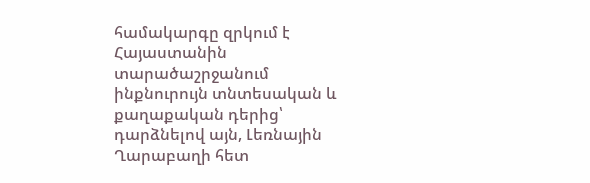համակարգը զրկում է Հայաստանին տարածաշրջանում ինքնուրույն տնտեսական և քաղաքական դերից՝ դարձնելով այն, Լեռնային Ղարաբաղի հետ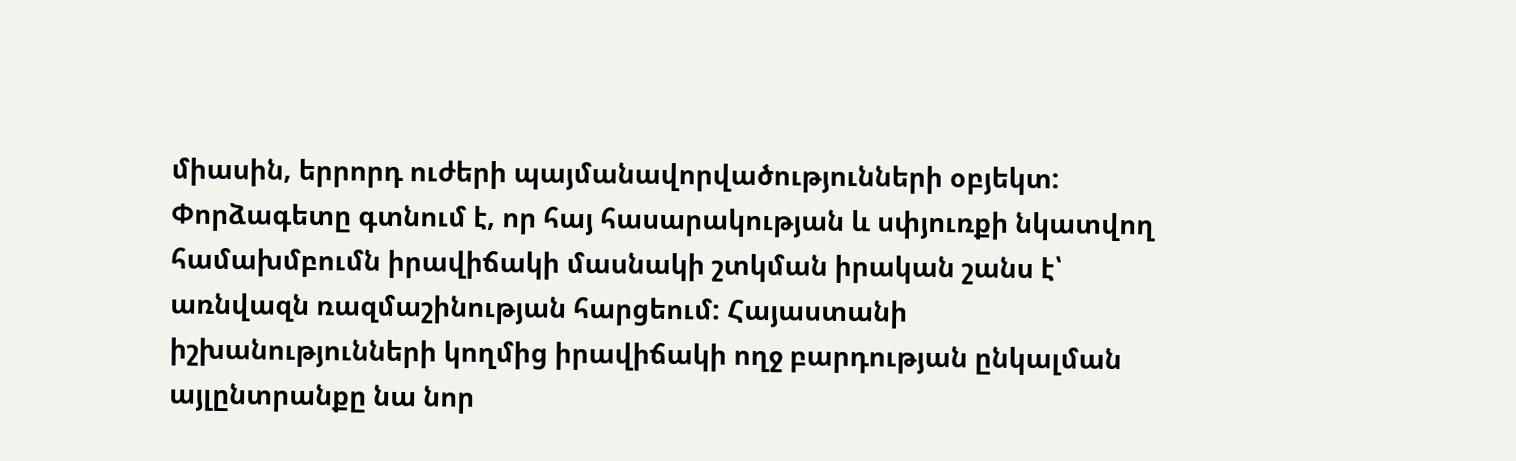միասին, երրորդ ուժերի պայմանավորվածությունների օբյեկտ:
Փորձագետը գտնում է, որ հայ հասարակության և սփյուռքի նկատվող համախմբումն իրավիճակի մասնակի շտկման իրական շանս է՝ առնվազն ռազմաշինության հարցեում: Հայաստանի իշխանությունների կողմից իրավիճակի ողջ բարդության ընկալման այլընտրանքը նա նոր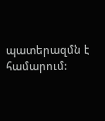պատերազմն է համարում: